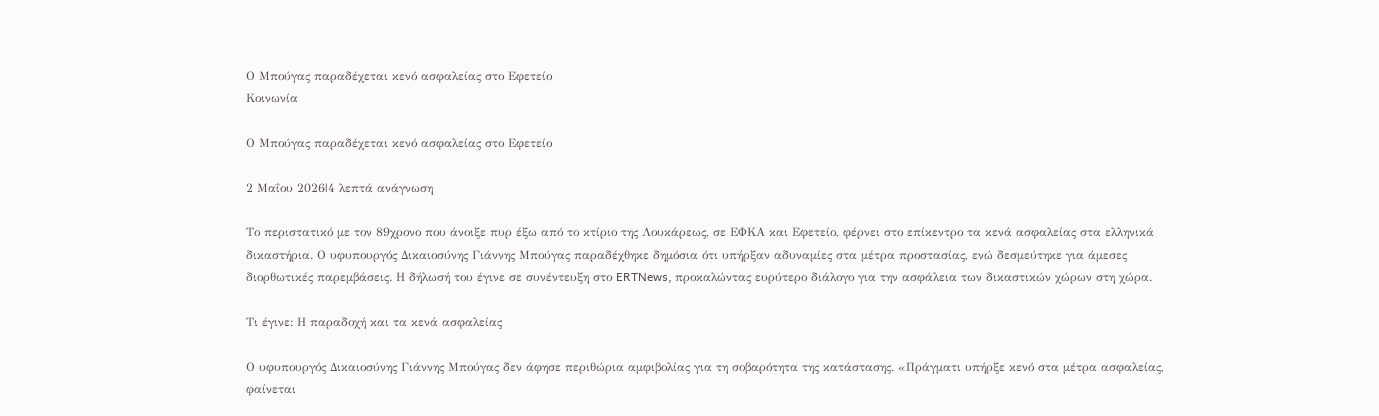Ο Μπούγας παραδέχεται κενό ασφαλείας στο Εφετείο
Κοινωνία

Ο Μπούγας παραδέχεται κενό ασφαλείας στο Εφετείο

2 Μαΐου 2026|4 λεπτά ανάγνωση

Το περιστατικό με τον 89χρονο που άνοιξε πυρ έξω από το κτίριο της Λουκάρεως, σε ΕΦΚΑ και Εφετείο, φέρνει στο επίκεντρο τα κενά ασφαλείας στα ελληνικά δικαστήρια. Ο υφυπουργός Δικαιοσύνης Γιάννης Μπούγας παραδέχθηκε δημόσια ότι υπήρξαν αδυναμίες στα μέτρα προστασίας, ενώ δεσμεύτηκε για άμεσες διορθωτικές παρεμβάσεις. Η δήλωσή του έγινε σε συνέντευξη στο ERTNews, προκαλώντας ευρύτερο διάλογο για την ασφάλεια των δικαστικών χώρων στη χώρα.

Τι έγινε: Η παραδοχή και τα κενά ασφαλείας

Ο υφυπουργός Δικαιοσύνης Γιάννης Μπούγας δεν άφησε περιθώρια αμφιβολίας για τη σοβαρότητα της κατάστασης. «Πράγματι υπήρξε κενό στα μέτρα ασφαλείας, φαίνεται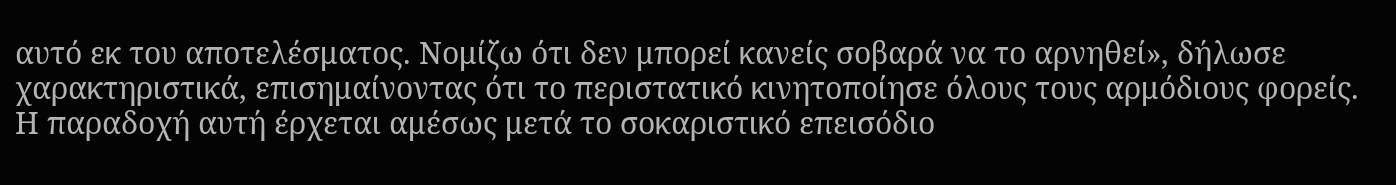αυτό εκ του αποτελέσματος. Νομίζω ότι δεν μπορεί κανείς σοβαρά να το αρνηθεί», δήλωσε χαρακτηριστικά, επισημαίνοντας ότι το περιστατικό κινητοποίησε όλους τους αρμόδιους φορείς. Η παραδοχή αυτή έρχεται αμέσως μετά το σοκαριστικό επεισόδιο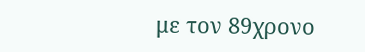με τον 89χρονο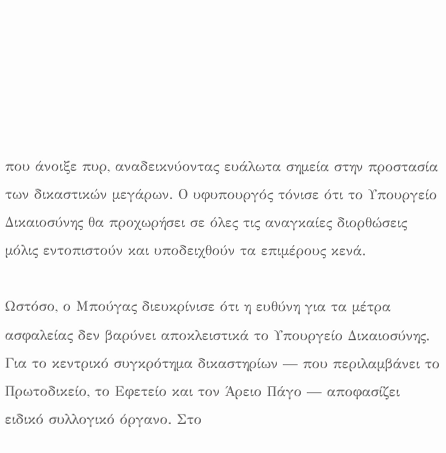που άνοιξε πυρ, αναδεικνύοντας ευάλωτα σημεία στην προστασία των δικαστικών μεγάρων. Ο υφυπουργός τόνισε ότι το Υπουργείο Δικαιοσύνης θα προχωρήσει σε όλες τις αναγκαίες διορθώσεις μόλις εντοπιστούν και υποδειχθούν τα επιμέρους κενά.

Ωστόσο, ο Μπούγας διευκρίνισε ότι η ευθύνη για τα μέτρα ασφαλείας δεν βαρύνει αποκλειστικά το Υπουργείο Δικαιοσύνης. Για το κεντρικό συγκρότημα δικαστηρίων — που περιλαμβάνει το Πρωτοδικείο, το Εφετείο και τον Άρειο Πάγο — αποφασίζει ειδικό συλλογικό όργανο. Στο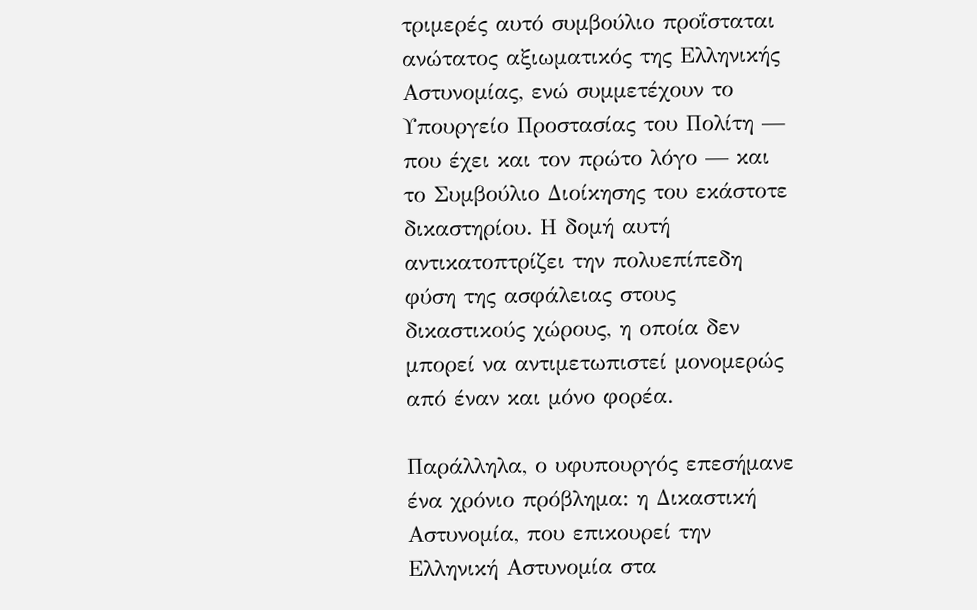τριμερές αυτό συμβούλιο προΐσταται ανώτατος αξιωματικός της Ελληνικής Αστυνομίας, ενώ συμμετέχουν το Υπουργείο Προστασίας του Πολίτη — που έχει και τον πρώτο λόγο — και το Συμβούλιο Διοίκησης του εκάστοτε δικαστηρίου. Η δομή αυτή αντικατοπτρίζει την πολυεπίπεδη φύση της ασφάλειας στους δικαστικούς χώρους, η οποία δεν μπορεί να αντιμετωπιστεί μονομερώς από έναν και μόνο φορέα.

Παράλληλα, ο υφυπουργός επεσήμανε ένα χρόνιο πρόβλημα: η Δικαστική Αστυνομία, που επικουρεί την Ελληνική Αστυνομία στα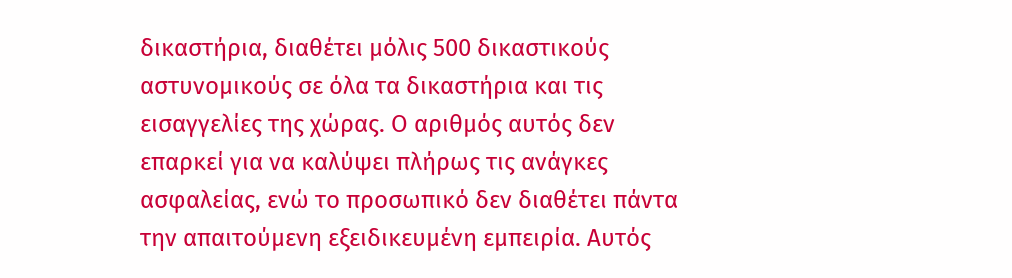δικαστήρια, διαθέτει μόλις 500 δικαστικούς αστυνομικούς σε όλα τα δικαστήρια και τις εισαγγελίες της χώρας. Ο αριθμός αυτός δεν επαρκεί για να καλύψει πλήρως τις ανάγκες ασφαλείας, ενώ το προσωπικό δεν διαθέτει πάντα την απαιτούμενη εξειδικευμένη εμπειρία. Αυτός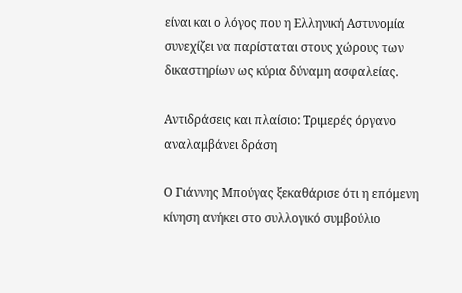είναι και ο λόγος που η Ελληνική Αστυνομία συνεχίζει να παρίσταται στους χώρους των δικαστηρίων ως κύρια δύναμη ασφαλείας.

Αντιδράσεις και πλαίσιο: Τριμερές όργανο αναλαμβάνει δράση

Ο Γιάννης Μπούγας ξεκαθάρισε ότι η επόμενη κίνηση ανήκει στο συλλογικό συμβούλιο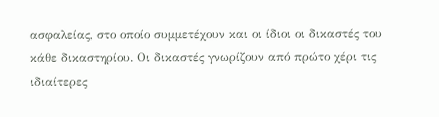ασφαλείας, στο οποίο συμμετέχουν και οι ίδιοι οι δικαστές του κάθε δικαστηρίου. Οι δικαστές γνωρίζουν από πρώτο χέρι τις ιδιαίτερες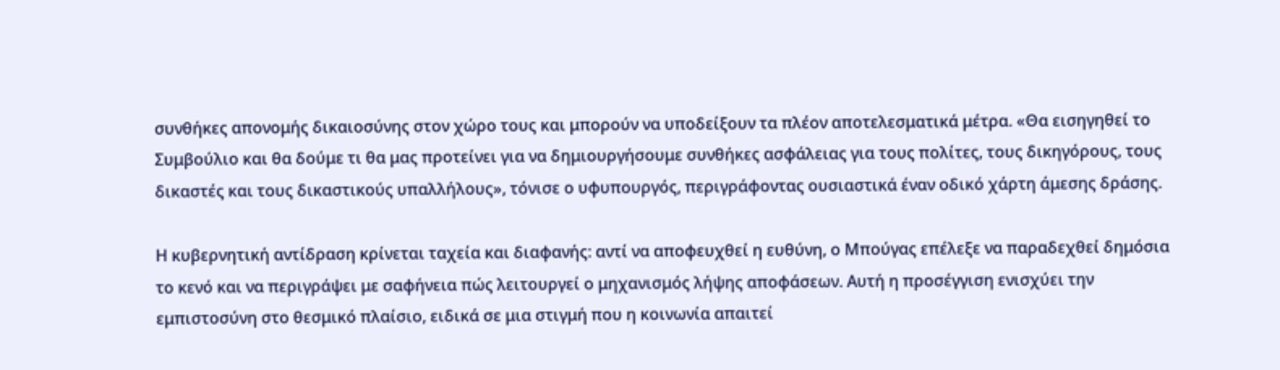συνθήκες απονομής δικαιοσύνης στον χώρο τους και μπορούν να υποδείξουν τα πλέον αποτελεσματικά μέτρα. «Θα εισηγηθεί το Συμβούλιο και θα δούμε τι θα μας προτείνει για να δημιουργήσουμε συνθήκες ασφάλειας για τους πολίτες, τους δικηγόρους, τους δικαστές και τους δικαστικούς υπαλλήλους», τόνισε ο υφυπουργός, περιγράφοντας ουσιαστικά έναν οδικό χάρτη άμεσης δράσης.

Η κυβερνητική αντίδραση κρίνεται ταχεία και διαφανής: αντί να αποφευχθεί η ευθύνη, ο Μπούγας επέλεξε να παραδεχθεί δημόσια το κενό και να περιγράψει με σαφήνεια πώς λειτουργεί ο μηχανισμός λήψης αποφάσεων. Αυτή η προσέγγιση ενισχύει την εμπιστοσύνη στο θεσμικό πλαίσιο, ειδικά σε μια στιγμή που η κοινωνία απαιτεί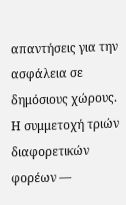απαντήσεις για την ασφάλεια σε δημόσιους χώρους. Η συμμετοχή τριών διαφορετικών φορέων —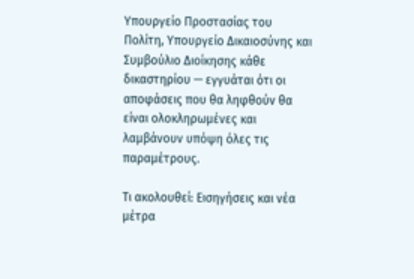Υπουργείο Προστασίας του Πολίτη, Υπουργείο Δικαιοσύνης και Συμβούλιο Διοίκησης κάθε δικαστηρίου — εγγυάται ότι οι αποφάσεις που θα ληφθούν θα είναι ολοκληρωμένες και λαμβάνουν υπόψη όλες τις παραμέτρους.

Τι ακολουθεί: Εισηγήσεις και νέα μέτρα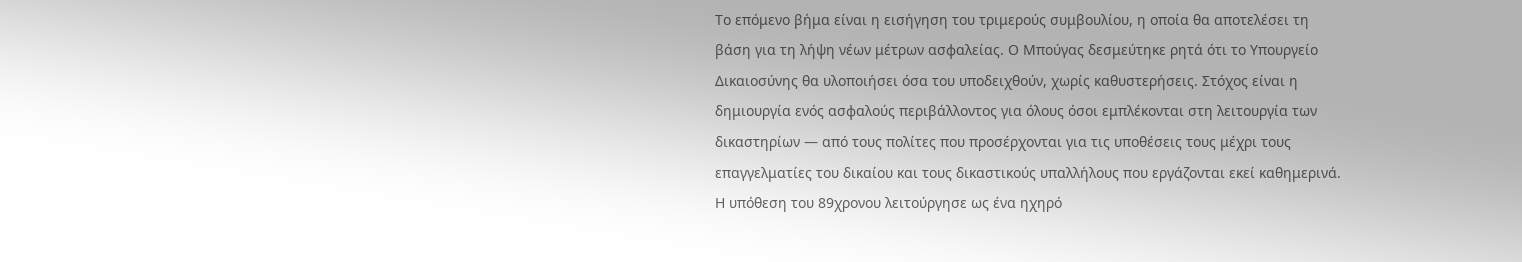Το επόμενο βήμα είναι η εισήγηση του τριμερούς συμβουλίου, η οποία θα αποτελέσει τη βάση για τη λήψη νέων μέτρων ασφαλείας. Ο Μπούγας δεσμεύτηκε ρητά ότι το Υπουργείο Δικαιοσύνης θα υλοποιήσει όσα του υποδειχθούν, χωρίς καθυστερήσεις. Στόχος είναι η δημιουργία ενός ασφαλούς περιβάλλοντος για όλους όσοι εμπλέκονται στη λειτουργία των δικαστηρίων — από τους πολίτες που προσέρχονται για τις υποθέσεις τους μέχρι τους επαγγελματίες του δικαίου και τους δικαστικούς υπαλλήλους που εργάζονται εκεί καθημερινά. Η υπόθεση του 89χρονου λειτούργησε ως ένα ηχηρό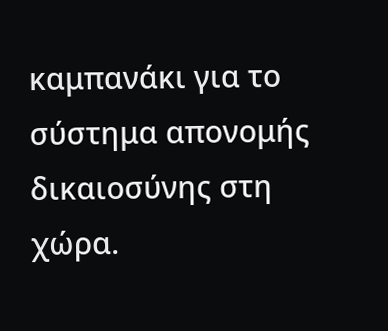καμπανάκι για το σύστημα απονομής δικαιοσύνης στη χώρα.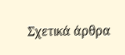Σχετικά άρθρα